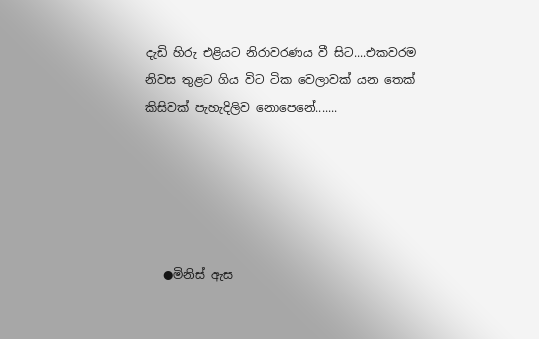දැඩි හිරු එළියට නිරාවරණය වී සිට....එකවරම නිවස තුළට ගිය විට ටික වෙලාවක් යන තෙක් කිසිවක් පැහැදිලිව නොපෙනේ.......





   ●මිනිස් ඇස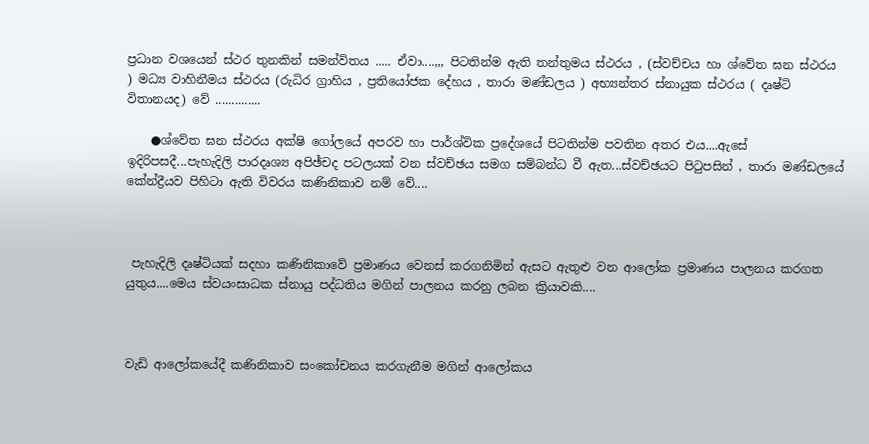ප්‍රධාන වශයෙන් ස්ථර තුනකින් සමන්විතය ..... ඒවා....,,, පිටතින්ම ඇති තන්තුමය ස්ථරය , (ස්වච්චය හා ශ්වේත ඝන ස්ථරය ) මධ්‍ය වාහිනීමය ස්ථරය (රුධිර ග්‍රාහිය , ප්‍රතියෝජක දේහය , තාරා මණ්ඩලය ) අභ්‍යන්තර ස්නායුක ස්ථරය ( දෘෂ්ටි විතානයද) වේ ..............

    ●ශ්වේත ඝන ස්ථරය අක්ෂි ගෝලයේ අපරව හා පාර්ශ්වික ප්‍රදේශයේ පිටතින්ම පවතින අතර එය....ඇසේ ඉදිරිපසදී...පැහැදිලි පාරදෘශ්‍ය අපිඡ්චද පටලයක් වන ස්වච්ඡය සමග සම්බන්ධ වී ඇත...ස්වච්ඡයට පිටුපසින් , තාරා මණ්ඩලයේ කේන්ද්‍රීයව පිහිටා ඇති විවරය කණිනිකාව නම් වේ....



 පැහැදිලි දෘෂ්ටියක් සදහා කණිනිකාවේ ප්‍රමාණය වෙනස් කරගනිමින් ඇසට ඇතුළු වන ආලෝක ප්‍රමාණය පාලනය කරගත යුතුය....මෙය ස්වයංසාධක ස්නායු පද්ධතිය මගින් පාලනය කරනු ලබන ක්‍රියාවකි....



වැඩි ආලෝකයේදී කණිනිකාව සංකෝචනය කරගැනීම මගින් ආලෝකය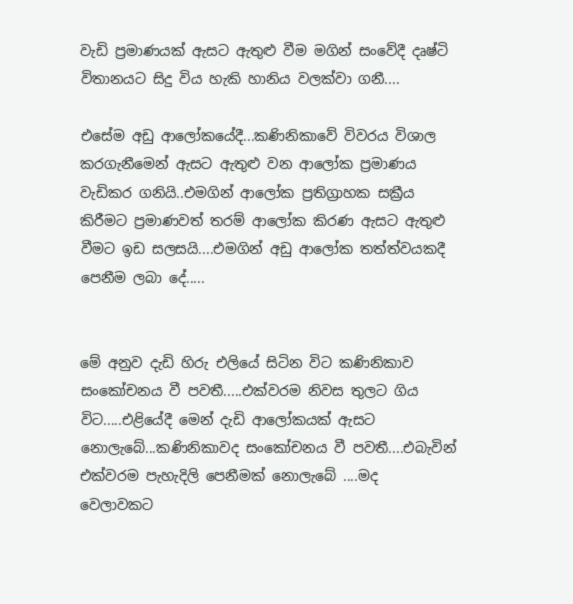වැඩි ප්‍රමාණයක් ඇසට ඇතුළු වීම මගින් සංවේදී දෘෂ්ටි විතානයට සිදු විය හැකි හානිය වලක්වා ගනී....

එසේම අඩු ආලෝකයේදී...කණිනිකාවේ විවරය විශාල කරගැනීමෙන් ඇසට ඇතුළු වන ආලෝක ප්‍රමාණය වැඩිකර ගනියි..එමගින් ආලෝක ප්‍රතිග්‍රාහක සක්‍රීය කිරීමට ප්‍රමාණවත් තරම් ආලෝක කිරණ ඇසට ඇතුළු වීමට ඉඩ සලසයි....එමගින් අඩු ආලෝක තත්ත්වයකදී පෙනීම ලබා දේ.....


මේ අනුව දැඩි හිරු එලියේ සිටින විට කණිනිකාව සංකෝචනය වී පවතී.....එක්වරම නිවස තුලට ගිය විට.....එළියේදී මෙන් දැඩි ආලෝකයක් ඇසට නොලැබේ...කණිනිකාවද සංකෝචනය වී පවතී....එබැවින් එක්වරම පැහැදිලි පෙනීමක් නොලැබේ ....මද වෙලාවකට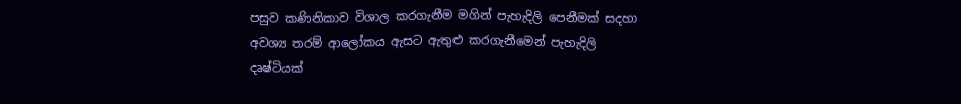පසුව කණිනිකාව විශාල කරගැනීම මගින් පැහැදිලි පෙනීමක් සදහා අවශ්‍ය තරම් ආලෝකය ඇසට ඇතුළු කරගැනීමෙන් පැහැදිලි දෘෂ්ටියක්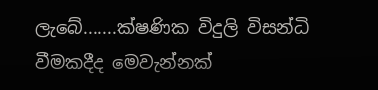ලැබේ.......ක්ෂණික විදුලි විසන්ධි වීමකදීද මෙවැන්නක්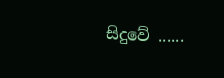සිදුවේ ......